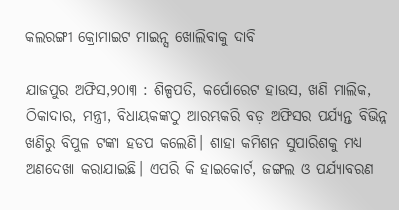କଲରଙ୍ଗୀ କ୍ରୋମାଇଟ ମାଇନ୍ସ ଖୋଲିବାକୁ ଦାବି

ଯାଜପୁର ଅଫିସ,୨୦ା୩ : ଶିଳ୍ପପତି, କର୍ପୋରେଟ ହାଉସ, ଖଣି ମାଲିକ, ଠିକାଦାର, ମନ୍ତ୍ରୀ, ବିଧାୟକଙ୍କଠୁ ଆରମ୍ଭକରି ବଡ଼ ଅଫିସର ପର୍ଯ୍ୟନ୍ତ ବିଭିନ୍ନ ଖଣିରୁ ବିପୁଳ ଟଙ୍କା ହଡପ କଲେଣି। ଶାହା କମିଶନ ସୁପାରିଶକୁ ମଧ୍ୟ ଅଣଦେଖା କରାଯାଇଛି। ଏପରି କି ହାଇକୋର୍ଟ, ଜଙ୍ଗଲ ଓ ପର୍ଯ୍ୟାବରଣ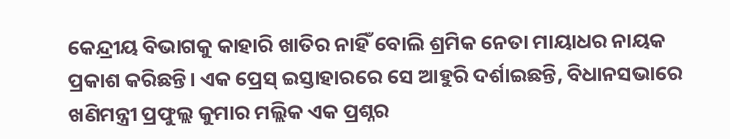କେନ୍ଦ୍ରୀୟ ବିଭାଗକୁ କାହାରି ଖାତିର ନାହିଁ ବୋଲି ଶ୍ରମିକ ନେତା ମାୟାଧର ନାୟକ ପ୍ରକାଶ କରିଛନ୍ତି। ଏକ ପ୍ରେସ୍‌ ଇସ୍ତାହାରରେ ସେ ଆହୁରି ଦର୍ଶାଇଛନ୍ତି, ବିଧାନସଭାରେ ଖଣିମନ୍ତ୍ରୀ ପ୍ରଫୁଲ୍ଲ କୁମାର ମଲ୍ଲିକ ଏକ ପ୍ରଶ୍ନର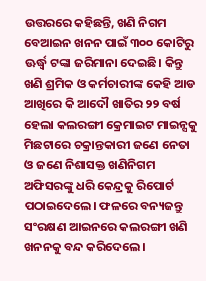ଉତ୍ତରରେ କହିଛନ୍ତି, ଖଣି ନିଗମ ବେଆଇନ ଖନନ ପାଇଁ ୩୦୦ କୋଟିରୁ ଊର୍ଦ୍ଧ୍ୱ ଟଙ୍କା ଜରିମାନା ଦେଇଛି। କିନ୍ତୁ ଖଣି ଶ୍ରମିକ ଓ କର୍ମଚାରୀଙ୍କ କେହି ଆଡ ଆଖିରେ କି ଆଦୌ ଖାତିର ୨୨ ବର୍ଷ ହେଲା କଲରଙ୍ଗୀ କ୍ରେମାଇଟ ମାଇନ୍ସକୁ ମିଛଟାରେ ଚକ୍ରାନ୍ତକାରୀ ଜଣେ ନେତା ଓ ଜଣେ ନିଶାସକ୍ତ ଖଣିନିଗମ ଅଫିସରଙ୍କୁ ଧରି କେନ୍ଦ୍ରକୁ ରିପୋର୍ଟ ପଠାଇଦେଲେ। ଫଳରେ ବନ୍ୟଜନ୍ତୁ ସଂରକ୍ଷଣ ଆଇନରେ କଲରଙ୍ଗୀ ଖଣି ଖନନକୁ ବନ୍ଦ କରିଦେଲେ।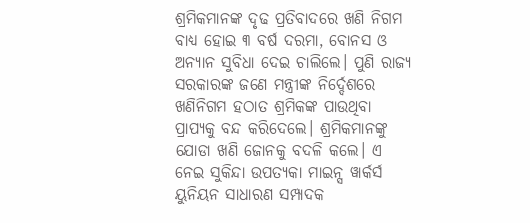ଶ୍ରମିକମାନଙ୍କ ଦୃଢ ପ୍ରତିବାଦରେ ଖଣି ନିଗମ ବାଧ୍ୟ ହୋଇ ୩ ବର୍ଷ ଦରମା, ବୋନସ ଓ ଅନ୍ୟାନ ସୁବିଧା ଦେଇ ଚାଲିଲେ। ପୁଣି ରାଜ୍ୟ ସରକାରଙ୍କ ଜଣେ ମନ୍ତ୍ରୀଙ୍କ ନିର୍ଦ୍ଦେଶରେ ଖଣିନିଗମ ହଠାତ ଶ୍ରମିକଙ୍କ ପାଉଥିବା ପ୍ରାପ୍ୟକୁ ବନ୍ଦ କରିଦେଲେ। ଶ୍ରମିକମାନଙ୍କୁ ଯୋଡା ଖଣି ଜୋନକୁ ବଦଳି କଲେ। ଏ ନେଇ ସୁକିନ୍ଦା ଉପତ୍ୟକା ମାଇନ୍ସ ୱାର୍କର୍ସ ୟୁନିୟନ ସାଧାରଣ ସମ୍ପାଦକ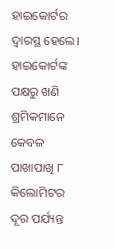ହାଇକୋର୍ଟର ଦ୍ୱାରସ୍ଥ ହେଲେ। ହାଇକୋର୍ଟଙ୍କ ପକ୍ଷରୁ ଖଣି ଶ୍ରମିକମାନେ କେବଳ ପାଖାପାଖି ୮ କିଲୋମିଟର ଦୂର ପର୍ଯ୍ୟନ୍ତ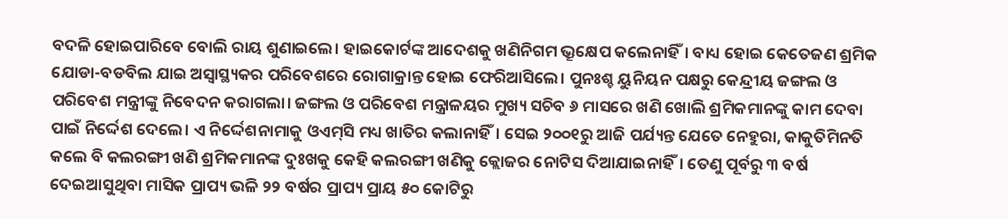ବଦଳି ହୋଇପାରିବେ ବୋଲି ରାୟ ଶୁଣାଇଲେ। ହାଇକୋର୍ଟଙ୍କ ଆଦେଶକୁ ଖଣିନିଗମ ଭ୍ରୂକ୍ଷେପ କଲେନାହିଁ। ବାଧ୍ୟ ହୋଇ କେତେଜଣ ଶ୍ରମିକ ଯୋଡା-ବଡବିଲ ଯାଇ ଅସ୍ବାସ୍ଥ୍ୟକର ପରିବେଶରେ ରୋଗାକ୍ରାନ୍ତ ହୋଇ ଫେରିଆସିଲେ। ପୁନଃଶ୍ଚ ୟୁନିୟନ ପକ୍ଷରୁ କେନ୍ଦ୍ରୀୟ ଜଙ୍ଗଲ ଓ ପରିବେଶ ମନ୍ତ୍ରୀଙ୍କୁ ନିବେଦନ କରାଗଲା। ଜଙ୍ଗଲ ଓ ପରିବେଶ ମନ୍ତ୍ରାଳୟର ମୁଖ୍ୟ ସଚିବ ୬ ମାସରେ ଖଣି ଖୋଲି ଶ୍ରମିକମାନଙ୍କୁ କାମ ଦେବା ପାଇଁ ନିର୍ଦ୍ଦେଶ ଦେଲେ। ଏ ନିର୍ଦ୍ଦେଶନାମାକୁ ଓଏମ୍‌ସି ମଧ୍ୟ ଖାତିର କଲାନାହିଁ। ସେଇ ୨୦୦୧ରୁ ଆଜି ପର୍ଯ୍ୟନ୍ତ ଯେତେ ନେହୁରା, କାକୁତିମିନତି କଲେ ବି କଲରଙ୍ଗୀ ଖଣି ଶ୍ରମିକମାନଙ୍କ ଦୁଃଖକୁ କେହି କଲରଙ୍ଗୀ ଖଣିକୁ କ୍ଲୋଜର ନୋଟିସ ଦିଆଯାଇନାହିଁ। ତେଣୁ ପୂର୍ବରୁ ୩ ବର୍ଷ ଦେଇଆସୁଥିବା ମାସିକ ପ୍ରାପ୍ୟ ଭଳି ୨୨ ବର୍ଷର ପ୍ରାପ୍ୟ ପ୍ରାୟ ୫୦ କୋଟିରୁ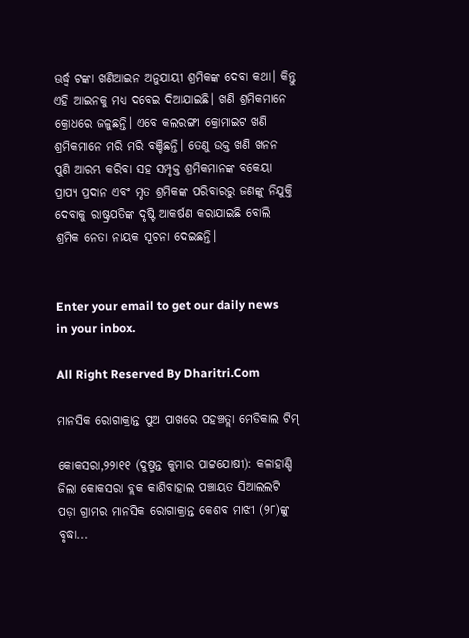ଊର୍ଦ୍ଧ୍ୱ ଟଙ୍କା ଖଣିଆଇନ ଅନୁଯାୟୀ ଶ୍ରମିକଙ୍କ ଦେବା କଥା। କିନ୍ତୁ ଏହି ଆଇନକୁ ମଧ୍ୟ ଦବେଇ ଦିଆଯାଇଛି। ଖଣି ଶ୍ରମିକମାନେ କ୍ରୋଧରେ ଜଳୁଛନ୍ତି। ଏବେ କଲରଙ୍ଗୀ କ୍ରୋମାଇଟ ଖଣି ଶ୍ରମିକମାନେ ମରି ମରି ବଞ୍ଚିଛନ୍ତି। ତେଣୁ ଉକ୍ତ ଖଣି ଖନନ ପୁଣି ଆରମ୍ଭ କରିବା ସହ ସମ୍ପୃକ୍ତ ଶ୍ରମିକମାନଙ୍କ ବକେୟା ପ୍ରାପ୍ୟ ପ୍ରଦାନ ଏବଂ ମୃତ ଶ୍ରମିକଙ୍କ ପରିବାରରୁ ଜଣଙ୍କୁ ନିଯୁକ୍ତି ଦେବାକୁ ରାଷ୍ଟ୍ରପତିଙ୍କ ଦୃଷ୍ଟି ଆକର୍ଷଣ କରାଯାଇଛି ବୋଲି ଶ୍ରମିକ ନେତା ନାୟକ ସୂଚନା ଦେଇଛନ୍ତି।


Enter your email to get our daily news in your inbox.

All Right Reserved By Dharitri.Com

ମାନସିକ ରୋଗାକ୍ରାନ୍ତ ପୁଅ ପାଖରେ ପହଞ୍ଚତ୍ଲା ମେଡିକାଲ ଟିମ୍‌

କୋକସରା,୨୨ା୧୧ (ଦୁଷ୍ମନ୍ତ କୁମାର ପାଟ୍ଟଯୋଷୀ): କଳାହାଣ୍ଡି ଜିଲା କୋକସରା ବ୍ଲକ କାଶିବାହାଲ ପଞ୍ଚାୟତ ସିଆଲଲଟି ପଡ଼ା ଗ୍ରାମର ମାନସିକ ରୋଗାକ୍ରାନ୍ତ କେଶବ ମାଝୀ (୨୮)ଙ୍କୁ ବୃଦ୍ଧା...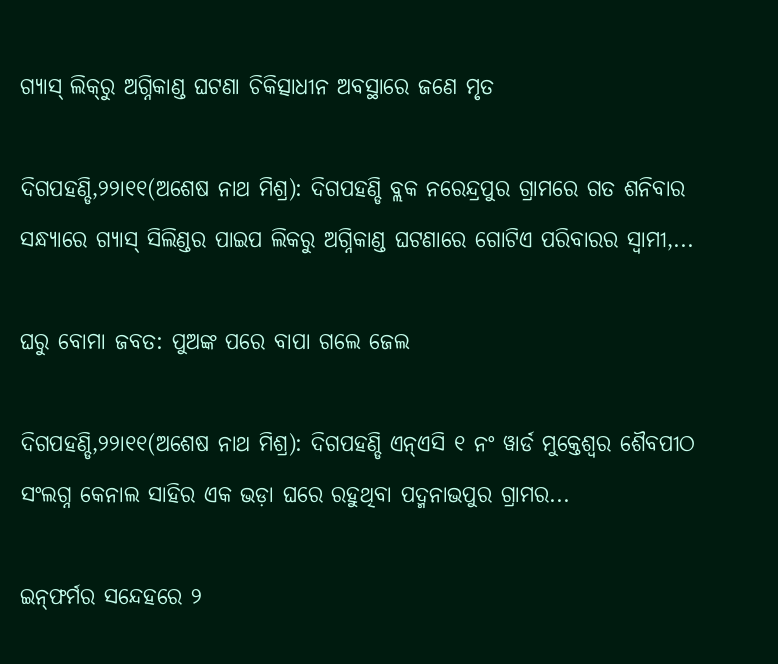ଗ୍ୟାସ୍‌ ଲିକ୍‌ରୁ ଅଗ୍ନିକାଣ୍ଡ ଘଟଣା ଚିକିତ୍ସାଧୀନ ଅବସ୍ଥାରେ ଜଣେ ମୃତ

ଦିଗପହଣ୍ଡି,୨୨ା୧୧(ଅଶେଷ ନାଥ ମିଶ୍ର): ଦିଗପହଣ୍ଡି ବ୍ଲକ ନରେନ୍ଦ୍ରପୁର ଗ୍ରାମରେ ଗତ ଶନିବାର ସନ୍ଧ୍ୟାରେ ଗ୍ୟାସ୍‌ ସିଲିଣ୍ଡର ପାଇପ ଲିକରୁ ଅଗ୍ନିକାଣ୍ଡ ଘଟଣାରେ ଗୋଟିଏ ପରିବାରର ସ୍ବାମୀ,...

ଘରୁ ବୋମା ଜବତ: ପୁଅଙ୍କ ପରେ ବାପା ଗଲେ ଜେଲ

ଦିଗପହଣ୍ଡି,୨୨ା୧୧(ଅଶେଷ ନାଥ ମିଶ୍ର): ଦିଗପହଣ୍ଡି ଏନ୍‌ଏସି ୧ ନଂ ୱାର୍ଡ ମୁକ୍ତେଶ୍ୱର ଶୈବପୀଠ ସଂଲଗ୍ନ କେନାଲ ସାହିର ଏକ ଭଡ଼ା ଘରେ ରହୁଥିବା ପଦ୍ମନାଭପୁର ଗ୍ରାମର...

ଇନ୍‌ଫର୍ମର ସନ୍ଦେହରେ ୨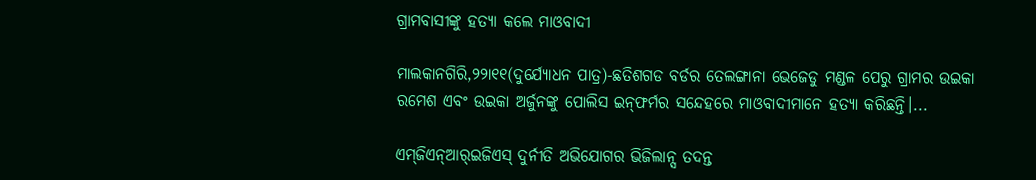ଗ୍ରାମବାସୀଙ୍କୁ ହତ୍ୟା କଲେ ମାଓବାଦୀ

ମାଲକାନଗିରି,୨୨ା୧୧(ଦୁର୍ଯ୍ୟୋଧନ ପାତ୍ର)-ଛତିଶଗଡ ବର୍ଡର ତେଲଙ୍ଗାନା ଭେଜେଡୁ ମଣ୍ଡଳ ପେରୁ ଗ୍ରାମର ଉଇକା ରମେଶ ଏବଂ ଉଇକା ଅର୍ଜୁନଙ୍କୁ ପୋଲିସ ଇନ୍‌ଫର୍ମର ସନ୍ଦେହରେ ମାଓବାଦୀମାନେ ହତ୍ୟା କରିଛନ୍ତି।...

ଏମ୍‌ଜିଏନ୍‌ଆର୍‌ଇଜିଏସ୍‌ ଦୁର୍ନୀତି ଅଭିଯୋଗର ଭିଜିଲାନ୍ସ ତଦନ୍ତ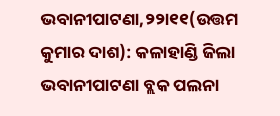ଭବାନୀପାଟଣା,୨୨ା୧୧(ଉତ୍ତମ କୁମାର ଦାଶ): କଳାହାଣ୍ଡି ଜିଲା ଭବାନୀପାଟଣା ବ୍ଲକ ପଲନା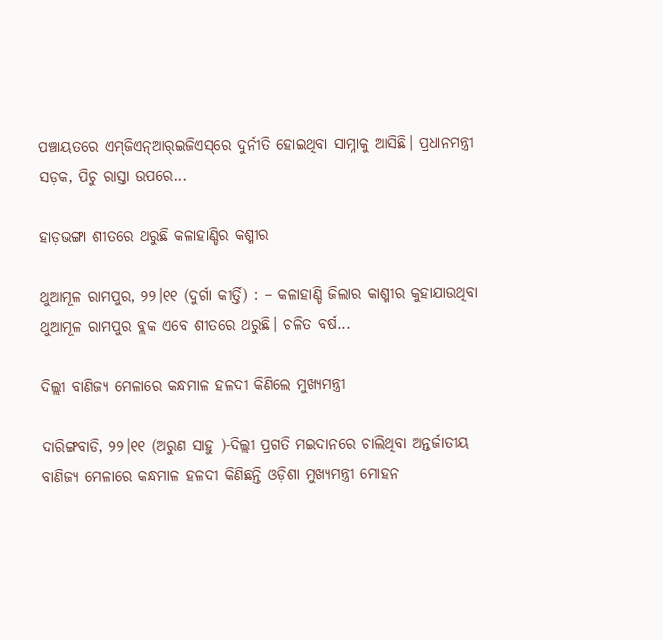ପଞ୍ଚାୟତରେ ଏମ୍‌ଜିଏନ୍‌ଆର୍‌ଇଜିଏସ୍‌ରେ ଦୁର୍ନୀତି ହୋଇଥିବା ସାମ୍ନାକୁ ଆସିଛି। ପ୍ରଧାନମନ୍ତ୍ରୀ ସଡ଼କ, ପିଚୁ ରାସ୍ତା ଉପରେ...

ହାଡ଼ଭଙ୍ଗା ଶୀତରେ ଥରୁଛି କଳାହାଣ୍ଡିର କଶ୍ମୀର

ଥୁଆମୂଳ ରାମପୁର, ୨୨।୧୧ (ଦୁର୍ଗା କୀର୍ତ୍ତି) : – କଳାହାଣ୍ଡି ଜିଲାର କାଶ୍ମୀର କୁହାଯାଉଥିବା ଥୁଆମୂଳ ରାମପୁର ବ୍ଲକ ଏବେ ଶୀତରେ ଥରୁଛି। ଚଳିତ ବର୍ଷ...

ଦିଲ୍ଲୀ ବାଣିଜ୍ୟ ମେଳାରେ କନ୍ଧମାଳ ହଳଦୀ କିଣିଲେ ମୁଖ୍ୟମନ୍ତ୍ରୀ

ଦାରିଙ୍ଗବାଡି, ୨୨।୧୧ (ଅରୁଣ ସାହୁ )-ଦିଲ୍ଲୀ ପ୍ରଗତି ମଇଦାନରେ ଚାଲିଥିବା ଅନ୍ତର୍ଜାତୀୟ ବାଣିଜ୍ୟ ମେଳାରେ କନ୍ଧମାଳ ହଳଦୀ କିଣିଛନ୍ତି ଓଡ଼ିଶା ମୁଖ୍ୟମନ୍ତ୍ରୀ ମୋହନ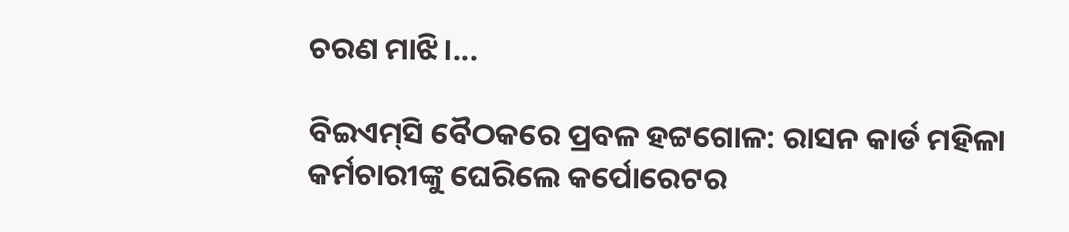ଚରଣ ମାଝି।...

ବିଇଏମ୍‌ସି ବୈଠକରେ ପ୍ରବଳ ହଟ୍ଟଗୋଳ: ରାସନ କାର୍ଡ ମହିଳା କର୍ମଚାରୀଙ୍କୁ ଘେରିଲେ କର୍ପୋରେଟର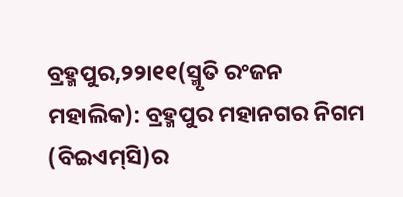ବ୍ରହ୍ମପୁର,୨୨ା୧୧(ସ୍ମୃତି ରଂଜନ ମହାଲିକ): ବ୍ରହ୍ମପୁର ମହାନଗର ନିଗମ (ବିଇଏମ୍‌ସି)ର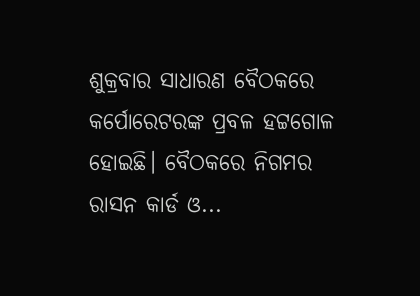ଶୁକ୍ରବାର ସାଧାରଣ ବୈଠକରେ କର୍ପୋରେଟରଙ୍କ ପ୍ରବଳ ହଟ୍ଟଗୋଳ ହୋଇଛି। ବୈଠକରେ ନିଗମର ରାସନ କାର୍ଡ ଓ...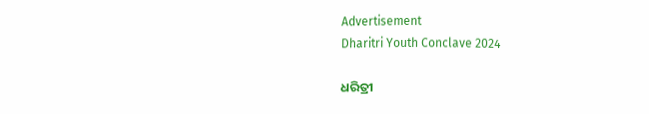Advertisement
Dharitri Youth Conclave 2024

ଧରିତ୍ରୀ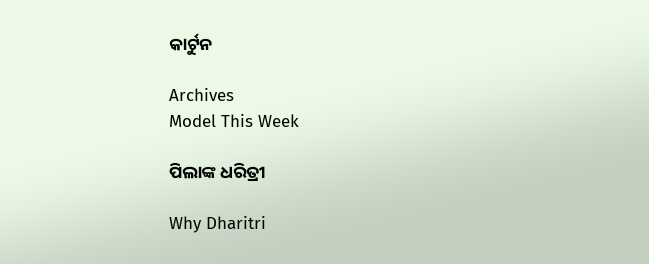କାର୍ଟୁନ

Archives
Model This Week

ପିଲାଙ୍କ ଧରିତ୍ରୀ

Why Dharitri